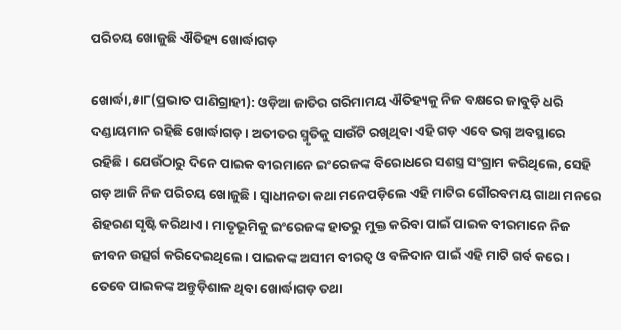ପରିଚୟ ଖୋଜୁଛି ଐତିହ୍ୟ ଖୋର୍ଦ୍ଧାଗଡ଼

ଖୋର୍ଦ୍ଧା,୫ା୮(ପ୍ରଭାତ ପାଣିଗ୍ରାହୀ): ଓଡ଼ିଆ ଜାତିର ଗରିମାମୟ ଐତିହ୍ୟକୁ ନିଜ ବକ୍ଷରେ ଜାବୁଡ଼ି ଧରି ଦଣ୍ଡାୟମାନ ରହିଛି ଖୋର୍ଦ୍ଧାଗଡ଼। ଅତୀତର ସ୍ମୃତିକୁ ସାଉଁଟି ରଖିଥିବା ଏହି ଗଡ଼ ଏବେ ଭଗ୍ନ ଅବସ୍ଥାରେ ରହିଛି। ଯେଉଁଠାରୁ ଦିନେ ପାଇକ ବୀରମାନେ ଇଂରେଜଙ୍କ ବିରୋଧରେ ସଶସ୍ତ୍ର ସଂଗ୍ରାମ କରିଥିଲେ, ସେହି ଗଡ଼ ଆଜି ନିଜ ପରିଚୟ ଖୋଜୁଛି। ସ୍ବାଧୀନତା କଥା ମନେପଡ଼ିଲେ ଏହି ମାଟିର ଗୌରବମୟ ଗାଥା ମନରେ ଶିହରଣ ସୃଷ୍ଟି କରିଥାଏ। ମାତୃଭୂମିକୁ ଇଂରେଜଙ୍କ ହାତରୁ ମୁକ୍ତ କରିବା ପାଇଁ ପାଇକ ବୀରମାନେ ନିଜ ଜୀବନ ଉତ୍ସର୍ଗ କରିଦେଇଥିଲେ। ପାଇକଙ୍କ ଅସୀମ ବୀରତ୍ୱ ଓ ବଳିଦାନ ପାଇଁ ଏହି ମାଟି ଗର୍ବ କରେ। ତେବେ ପାଇକଙ୍କ ଅନ୍ତୁଡ଼ିଶାଳ ଥିବା ଖୋର୍ଦ୍ଧାଗଡ଼ ତଥା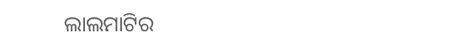ଲାଲମାଟିର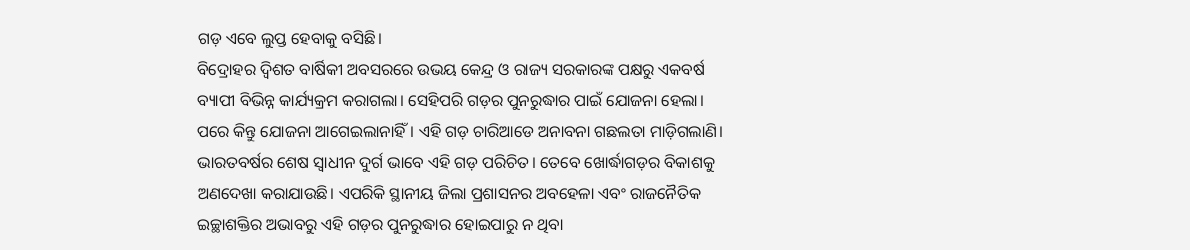ଗଡ଼ ଏବେ ଲୁପ୍ତ ହେବାକୁ ବସିଛି।
ବିଦ୍ରୋହର ଦ୍ୱିଶତ ବାର୍ଷିକୀ ଅବସରରେ ଉଭୟ କେନ୍ଦ୍ର ଓ ରାଜ୍ୟ ସରକାରଙ୍କ ପକ୍ଷରୁ ଏକବର୍ଷ ବ୍ୟାପୀ ବିଭିନ୍ନ କାର୍ଯ୍ୟକ୍ରମ କରାଗଲା। ସେହିପରି ଗଡ଼ର ପୁନରୁଦ୍ଧାର ପାଇଁ ଯୋଜନା ହେଲା। ପରେ କିନ୍ତୁ ଯୋଜନା ଆଗେଇଲାନାହିଁ। ଏହି ଗଡ଼ ଚାରିଆଡେ ଅନାବନା ଗଛଲତା ମାଡ଼ିଗଲାଣି। ଭାରତବର୍ଷର ଶେଷ ସ୍ବାଧୀନ ଦୁର୍ଗ ଭାବେ ଏହି ଗଡ଼ ପରିଚିତ। ତେବେ ଖୋର୍ଦ୍ଧାଗଡ଼ର ବିକାଶକୁ ଅଣଦେଖା କରାଯାଉଛି। ଏପରିକି ସ୍ଥାନୀୟ ଜିଲା ପ୍ରଶାସନର ଅବହେଳା ଏବଂ ରାଜନୈତିକ ଇଚ୍ଛାଶକ୍ତିର ଅଭାବରୁ ଏହି ଗଡ଼ର ପୁନରୁଦ୍ଧାର ହୋଇପାରୁ ନ ଥିବା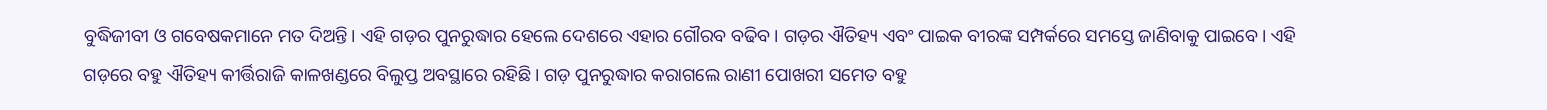ବୁଦ୍ଧିଜୀବୀ ଓ ଗବେଷକମାନେ ମତ ଦିଅନ୍ତି। ଏହି ଗଡ଼ର ପୁନରୁଦ୍ଧାର ହେଲେ ଦେଶରେ ଏହାର ଗୌରବ ବଢିବ। ଗଡ଼ର ଐତିହ୍ୟ ଏବଂ ପାଇକ ବୀରଙ୍କ ସମ୍ପର୍କରେ ସମସ୍ତେ ଜାଣିବାକୁ ପାଇବେ। ଏହି ଗଡ଼ରେ ବହୁ ଐତିହ୍ୟ କୀର୍ତ୍ତିରାଜି କାଳଖଣ୍ଡରେ ବିଲୁପ୍ତ ଅବସ୍ଥାରେ ରହିଛି। ଗଡ଼ ପୁନରୁଦ୍ଧାର କରାଗଲେ ରାଣୀ ପୋଖରୀ ସମେତ ବହୁ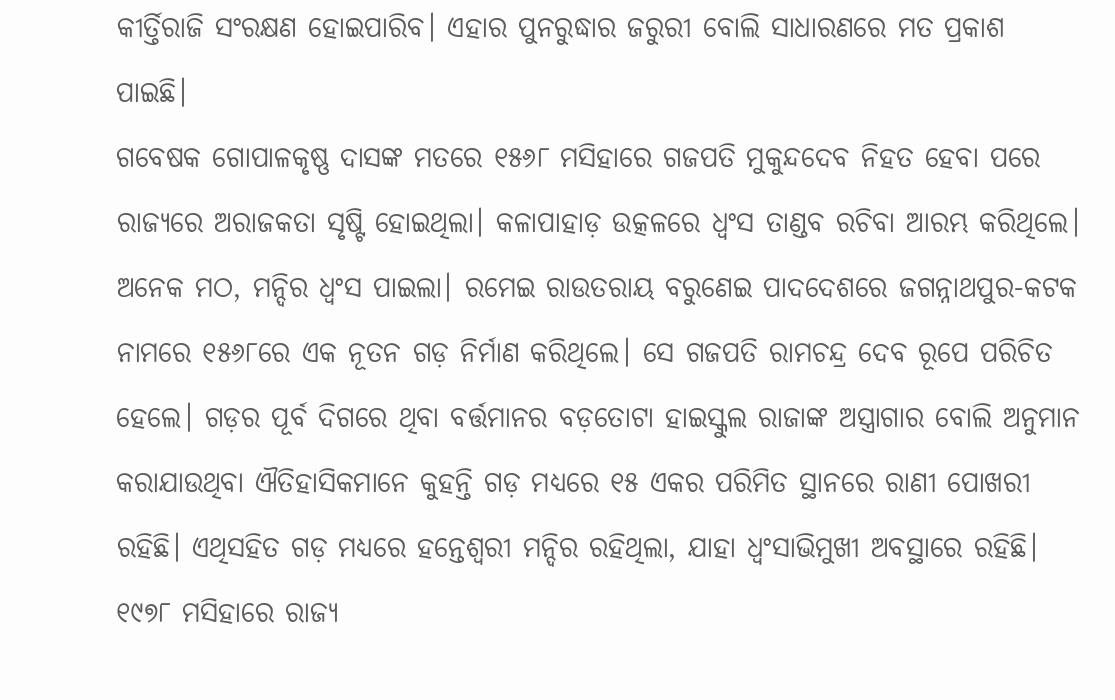କୀର୍ତ୍ତିରାଜି ସଂରକ୍ଷଣ ହୋଇପାରିବ। ଏହାର ପୁନରୁଦ୍ଧାର ଜରୁରୀ ବୋଲି ସାଧାରଣରେ ମତ ପ୍ରକାଶ ପାଇଛି।
ଗବେଷକ ଗୋପାଳକୃଷ୍ଣ ଦାସଙ୍କ ମତରେ ୧୫୬୮ ମସିହାରେ ଗଜପତି ମୁକୁନ୍ଦଦେବ ନିହତ ହେବା ପରେ ରାଜ୍ୟରେ ଅରାଜକତା ସୃଷ୍ଟି ହୋଇଥିଲା। କଳାପାହାଡ଼ ଉତ୍କଳରେ ଧ୍ୱଂସ ତାଣ୍ଡବ ରଚିବା ଆରମ୍ଭ କରିଥିଲେ। ଅନେକ ମଠ, ମନ୍ଦିର ଧ୍ୱଂସ ପାଇଲା। ରମେଇ ରାଉତରାୟ ବରୁଣେଇ ପାଦଦେଶରେ ଜଗନ୍ନାଥପୁର-କଟକ ନାମରେ ୧୫୬୮ରେ ଏକ ନୂତନ ଗଡ଼ ନିର୍ମାଣ କରିଥିଲେ। ସେ ଗଜପତି ରାମଚନ୍ଦ୍ର ଦେବ ରୂପେ ପରିଚିତ ହେଲେ। ଗଡ଼ର ପୂର୍ବ ଦିଗରେ ଥିବା ବର୍ତ୍ତମାନର ବଡ଼ତୋଟା ହାଇସ୍କୁଲ ରାଜାଙ୍କ ଅସ୍ତ୍ରାଗାର ବୋଲି ଅନୁମାନ କରାଯାଉଥିବା ଐତିହାସିକମାନେ କୁହନ୍ତି ଗଡ଼ ମଧ୍ୟରେ ୧୫ ଏକର ପରିମିତ ସ୍ଥାନରେ ରାଣୀ ପୋଖରୀ ରହିଛି। ଏଥିସହିତ ଗଡ଼ ମଧ୍ୟରେ ହନ୍ତେଶ୍ୱରୀ ମନ୍ଦିର ରହିଥିଲା, ଯାହା ଧ୍ୱଂସାଭିମୁଖୀ ଅବସ୍ଥାରେ ରହିଛି। ୧୯୭୮ ମସିହାରେ ରାଜ୍ୟ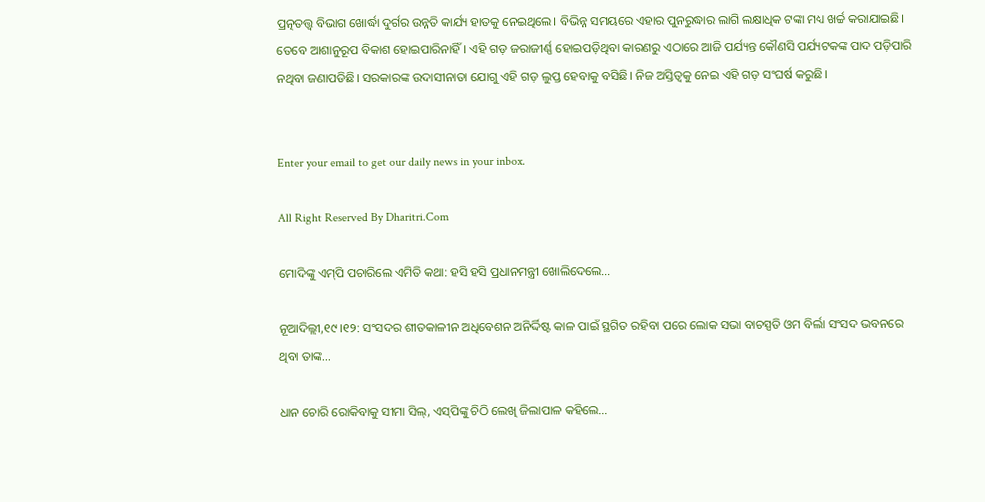ପ୍ରତ୍ନତତ୍ତ୍ୱ ବିଭାଗ ଖୋର୍ଦ୍ଧା ଦୁର୍ଗର ଉନ୍ନତି କାର୍ଯ୍ୟ ହାତକୁ ନେଇଥିଲେ। ବିଭିନ୍ନ ସମୟରେ ଏହାର ପୁନରୁଦ୍ଧାର ଲାଗି ଲକ୍ଷାଧିକ ଟଙ୍କା ମଧ୍ୟ ଖର୍ଚ୍ଚ କରାଯାଇଛି। ତେବେ ଆଶାନୁରୂପ ବିକାଶ ହୋଇପାରିନାହିଁ। ଏହି ଗଡ଼ ଜରାଜୀର୍ଣ୍ଣ ହୋଇପଡ଼ିଥିବା କାରଣରୁ ଏଠାରେ ଆଜି ପର୍ଯ୍ୟନ୍ତ କୌଣସି ପର୍ଯ୍ୟଟକଙ୍କ ପାଦ ପଡ଼ିପାରି ନଥିବା ଜଣାପଡିଛି। ସରକାରଙ୍କ ଉଦାସୀନାତା ଯୋଗୁ ଏହି ଗଡ଼ ଲୁପ୍ତ ହେବାକୁ ବସିଛି। ନିଜ ଅସ୍ତିତ୍ୱକୁ ନେଇ ଏହି ଗଡ଼ ସଂଘର୍ଷ କରୁଛି।


Enter your email to get our daily news in your inbox.

All Right Reserved By Dharitri.Com

ମୋଦିଙ୍କୁ ଏମ୍‌ପି ପଚାରିଲେ ଏମିତି କଥା: ହସି ହସି ପ୍ରଧାନମନ୍ତ୍ରୀ ଖୋଲିଦେଲେ…

ନୂଆଦିଲ୍ଲୀ,୧୯।୧୨: ସଂସଦର ଶୀତକାଳୀନ ଅଧିବେଶନ ଅନିର୍ଦ୍ଦିଷ୍ଟ କାଳ ପାଇଁ ସ୍ଥଗିତ ରହିବା ପରେ ଲୋକ ସଭା ବାଚସ୍ପତି ଓମ ବିର୍ଲା ସଂସଦ ଭବନରେ ଥିବା ତାଙ୍କ...

ଧାନ ଚୋରି ରୋକିବାକୁ ସୀମା ସିଲ୍‌, ଏସ୍‌ପିଙ୍କୁ ଚିଠି ଲେଖି ଜିଲାପାଳ କହିଲେ…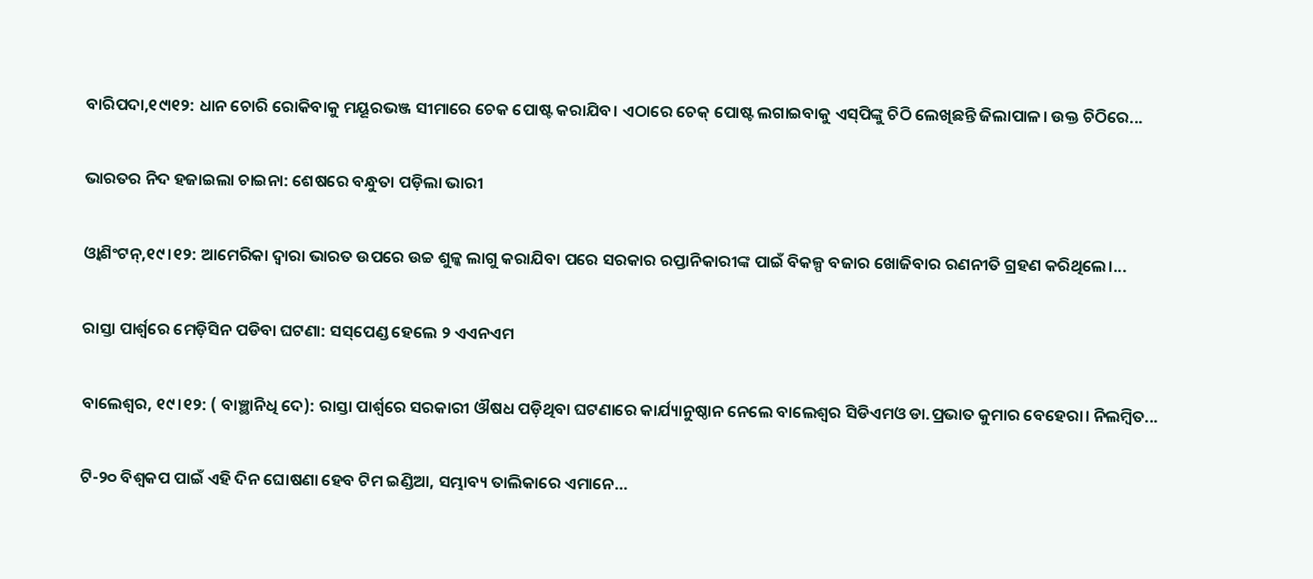ବାରିପଦା,୧୯ା୧୨: ଧାନ ଚୋରି ରୋକିବାକୁ ମୟୂରଭଞ୍ଜ ସୀମାରେ ଚେକ ପୋଷ୍ଟ କରାଯିବ। ଏଠାରେ ଚେକ୍‌ ପୋଷ୍ଟ ଲଗାଇବାକୁ ଏସ୍‌ପିଙ୍କୁ ଚିଠି ଲେଖିଛନ୍ତି ଜିଲାପାଳ। ଉକ୍ତ ଚିଠିରେ...

ଭାରତର ନିଦ ହଜାଇଲା ଚାଇନା: ଶେଷରେ ବନ୍ଧୁତା ପଡ଼ିଲା ଭାରୀ

ଓ୍ବାଶିଂଟନ୍‌,୧୯।୧୨: ଆମେରିକା ଦ୍ୱାରା ଭାରତ ଉପରେ ଉଚ୍ଚ ଶୁଳ୍କ ଲାଗୁ କରାଯିବା ପରେ ସରକାର ରପ୍ତାନିକାରୀଙ୍କ ପାଇଁ ବିକଳ୍ପ ବଜାର ଖୋଜିବାର ରଣନୀତି ଗ୍ରହଣ କରିଥିଲେ।...

ରାସ୍ତା ପାର୍ଶ୍ୱରେ ମେଡ଼ିସିନ ପଡିବା ଘଟଣା: ସସ୍‌ପେଣ୍ଡ ହେଲେ ୨ ଏଏନଏମ

ବାଲେଶ୍ୱର, ୧୯।୧୨: ( ବାଞ୍ଛାନିଧି ଦେ): ରାସ୍ତା ପାର୍ଶ୍ୱରେ ସରକାରୀ ଔଷଧ ପଡ଼ିଥିବା ଘଟଣାରେ କାର୍ଯ୍ୟାନୁଷ୍ଠାନ ନେଲେ ବାଲେଶ୍ୱର ସିଡିଏମଓ ଡା.ପ୍ରଭାତ କୁମାର ବେହେରା। ନିଲମ୍ବିତ...

ଟି-୨୦ ବିଶ୍ୱକପ ପାଇଁ ଏହି ଦିନ ଘୋଷଣା ହେବ ଟିମ ଇଣ୍ଡିଆ, ସମ୍ଭାବ୍ୟ ତାଲିକାରେ ଏମାନେ…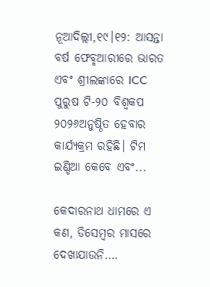ନୂଆଦିଲ୍ଲୀ,୧୯।୧୨: ଆସନ୍ତା ବର୍ଷ ଫେବୃଆରୀରେ ଭାରତ ଏବଂ ଶ୍ରୀଲଙ୍କାରେ ICC ପୁରୁଷ ଟି-୨୦ ବିଶ୍ୱକପ ୨୦୨୬ଅନୁଷ୍ଠିତ ହେବାର କାର୍ଯ୍ୟକ୍ରମ ରହିଛି। ଟିମ ଇଣ୍ଡିଆ କେବେ ଏବଂ...

କେଦାରନାଥ ଧାମରେ ଏ କଣ, ଡିସେମ୍ବର ମାସରେ ଦେଖାଯାଉନି….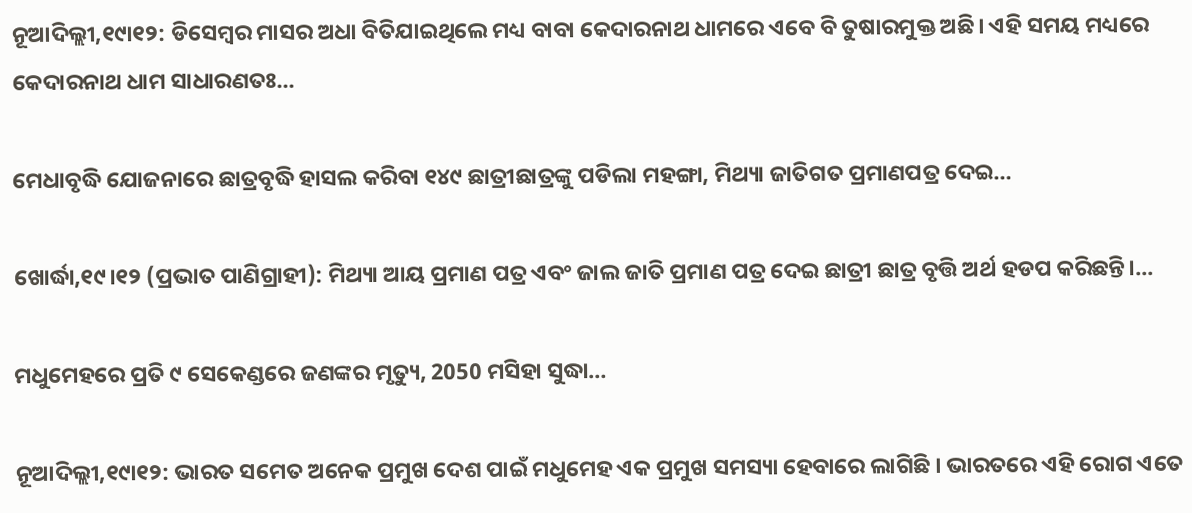ନୂଆଦିଲ୍ଲୀ,୧୯ା୧୨: ଡିସେମ୍ବର ମାସର ଅଧା ବିତିଯାଇଥିଲେ ମଧ୍ୟ ବାବା କେଦାରନାଥ ଧାମରେ ଏବେ ବି ତୁଷାରମୁକ୍ତ ଅଛି। ଏହି ସମୟ ମଧ୍ୟରେ କେଦାରନାଥ ଧାମ ସାଧାରଣତଃ...

ମେଧାବୃଦ୍ଧି ଯୋଜନାରେ ଛାତ୍ରବୃଦ୍ଧି ହାସଲ କରିବା ୧୪୯ ଛାତ୍ରୀଛାତ୍ରଙ୍କୁ ପଡିଲା ମହଙ୍ଗା, ମିଥ୍ୟା ଜାତିଗତ ପ୍ରମାଣପତ୍ର ଦେଇ…

ଖୋର୍ଦ୍ଧା,୧୯।୧୨ (ପ୍ରଭାତ ପାଣିଗ୍ରାହୀ): ମିଥ୍ୟା ଆୟ ପ୍ରମାଣ ପତ୍ର ଏବଂ ଜାଲ ଜାତି ପ୍ରମାଣ ପତ୍ର ଦେଇ ଛାତ୍ରୀ ଛାତ୍ର ବୃତ୍ତି ଅର୍ଥ ହଡପ କରିଛନ୍ତି।...

ମଧୁମେହରେ ପ୍ରତି ୯ ସେକେଣ୍ଡରେ ଜଣଙ୍କର ମୃତ୍ୟୁ, 2050 ମସିହା ସୁଦ୍ଧା…

ନୂଆଦିଲ୍ଲୀ,୧୯ା୧୨: ଭାରତ ସମେତ ଅନେକ ପ୍ରମୁଖ ଦେଶ ପାଇଁ ମଧୁମେହ ଏକ ପ୍ରମୁଖ ସମସ୍ୟା ହେବାରେ ଲାଗିଛି । ଭାରତରେ ଏହି ରୋଗ ଏତେ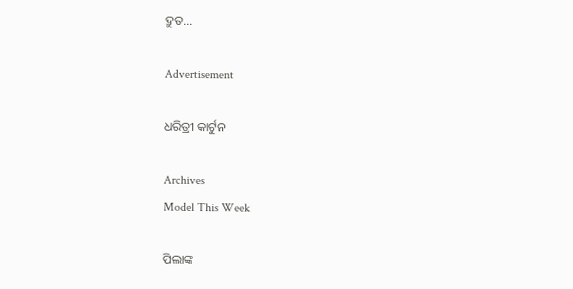ଦ୍ରୁତ...

Advertisement

ଧରିତ୍ରୀ କାର୍ଟୁନ

Archives
Model This Week

ପିଲାଙ୍କ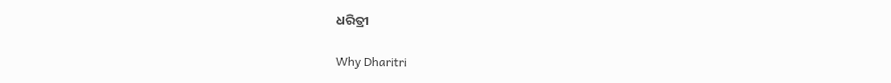ଧରିତ୍ରୀ

Why Dharitri